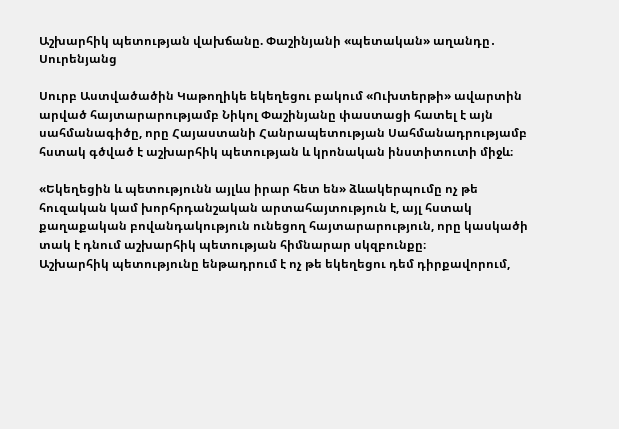Աշխարհիկ պետության վախճանը. Փաշինյանի «պետական» աղանդը․ Սուրենյանց

Սուրբ Աստվածածին Կաթողիկե եկեղեցու բակում «Ուխտերթի» ավարտին արված հայտարարությամբ Նիկոլ Փաշինյանը փաստացի հատել է այն սահմանագիծը, որը Հայաստանի Հանրապետության Սահմանադրությամբ հստակ գծված է աշխարհիկ պետության և կրոնական ինստիտուտի միջև։

«Եկեղեցին և պետությունն այլևս իրար հետ են» ձևակերպումը ոչ թե հուզական կամ խորհրդանշական արտահայտություն է, այլ հստակ քաղաքական բովանդակություն ունեցող հայտարարություն, որը կասկածի տակ է դնում աշխարհիկ պետության հիմնարար սկզբունքը։
Աշխարհիկ պետությունը ենթադրում է ոչ թե եկեղեցու դեմ դիրքավորում,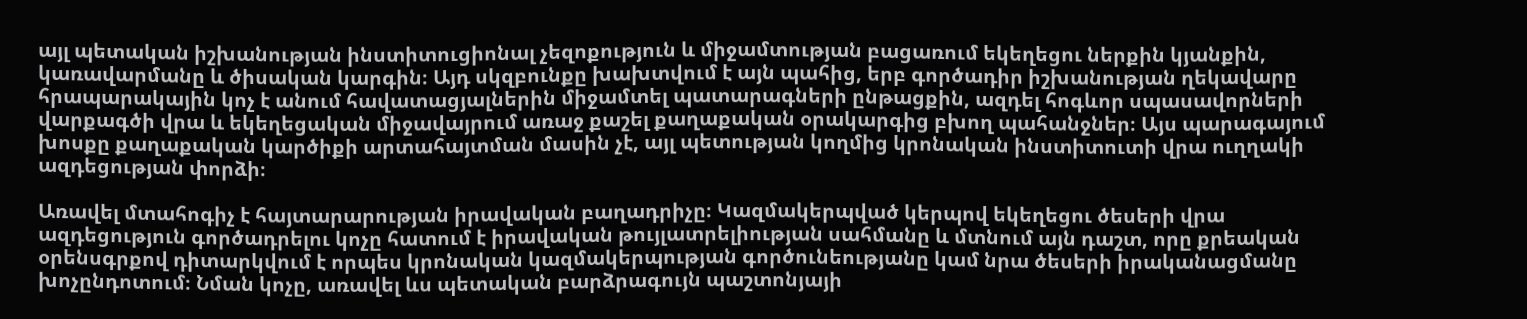այլ պետական իշխանության ինստիտուցիոնալ չեզոքություն և միջամտության բացառում եկեղեցու ներքին կյանքին, կառավարմանը և ծիսական կարգին։ Այդ սկզբունքը խախտվում է այն պահից, երբ գործադիր իշխանության ղեկավարը հրապարակային կոչ է անում հավատացյալներին միջամտել պատարագների ընթացքին, ազդել հոգևոր սպասավորների վարքագծի վրա և եկեղեցական միջավայրում առաջ քաշել քաղաքական օրակարգից բխող պահանջներ։ Այս պարագայում խոսքը քաղաքական կարծիքի արտահայտման մասին չէ, այլ պետության կողմից կրոնական ինստիտուտի վրա ուղղակի ազդեցության փորձի։

Առավել մտահոգիչ է հայտարարության իրավական բաղադրիչը։ Կազմակերպված կերպով եկեղեցու ծեսերի վրա ազդեցություն գործադրելու կոչը հատում է իրավական թույլատրելիության սահմանը և մտնում այն դաշտ, որը քրեական օրենսգրքով դիտարկվում է որպես կրոնական կազմակերպության գործունեությանը կամ նրա ծեսերի իրականացմանը խոչընդոտում։ Նման կոչը, առավել ևս պետական բարձրագույն պաշտոնյայի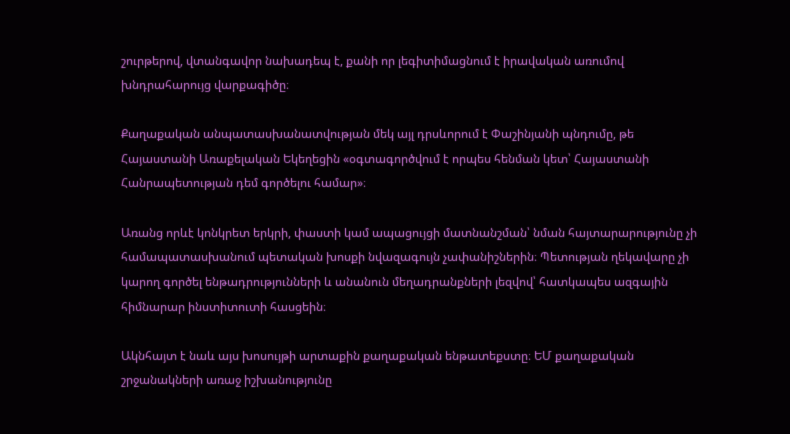շուրթերով, վտանգավոր նախադեպ է, քանի որ լեգիտիմացնում է իրավական առումով խնդրահարույց վարքագիծը։

Քաղաքական անպատասխանատվության մեկ այլ դրսևորում է Փաշինյանի պնդումը, թե Հայաստանի Առաքելական Եկեղեցին «օգտագործվում է որպես հենման կետ՝ Հայաստանի Հանրապետության դեմ գործելու համար»։

Առանց որևէ կոնկրետ երկրի, փաստի կամ ապացույցի մատնանշման՝ նման հայտարարությունը չի համապատասխանում պետական խոսքի նվազագույն չափանիշներին։ Պետության ղեկավարը չի կարող գործել ենթադրությունների և անանուն մեղադրանքների լեզվով՝ հատկապես ազգային հիմնարար ինստիտուտի հասցեին։

Ակնհայտ է նաև այս խոսույթի արտաքին քաղաքական ենթատեքստը։ ԵՄ քաղաքական շրջանակների առաջ իշխանությունը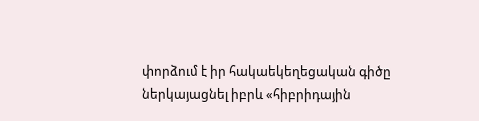փորձում է իր հակաեկեղեցական գիծը ներկայացնել իբրև «հիբրիդային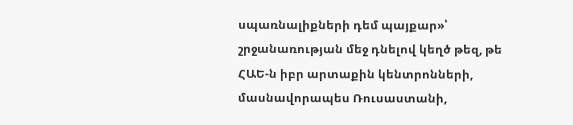սպառնալիքների դեմ պայքար»՝ շրջանառության մեջ դնելով կեղծ թեզ, թե ՀԱԵ-ն իբր արտաքին կենտրոնների, մասնավորապես Ռուսաստանի,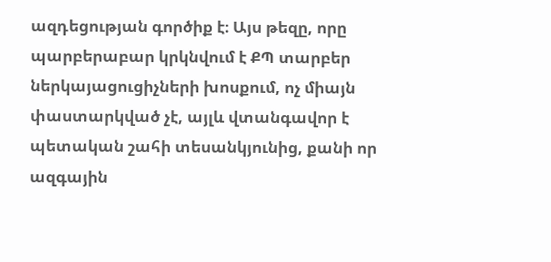ազդեցության գործիք է։ Այս թեզը, որը պարբերաբար կրկնվում է ՔՊ տարբեր ներկայացուցիչների խոսքում, ոչ միայն փաստարկված չէ, այլև վտանգավոր է պետական շահի տեսանկյունից, քանի որ ազգային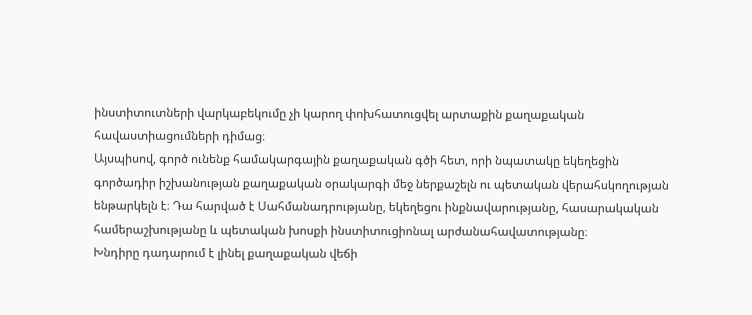ինստիտուտների վարկաբեկումը չի կարող փոխհատուցվել արտաքին քաղաքական հավաստիացումների դիմաց։
Այսպիսով, գործ ունենք համակարգային քաղաքական գծի հետ, որի նպատակը եկեղեցին գործադիր իշխանության քաղաքական օրակարգի մեջ ներքաշելն ու պետական վերահսկողության ենթարկելն է։ Դա հարված է Սահմանադրությանը, եկեղեցու ինքնավարությանը, հասարակական համերաշխությանը և պետական խոսքի ինստիտուցիոնալ արժանահավատությանը։
Խնդիրը դադարում է լինել քաղաքական վեճի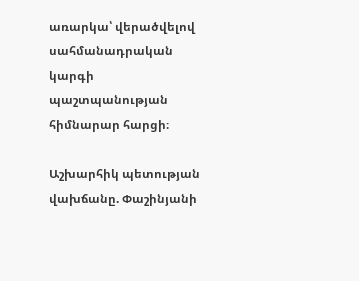առարկա՝ վերածվելով սահմանադրական կարգի պաշտպանության հիմնարար հարցի։

Աշխարհիկ պետության վախճանը. Փաշինյանի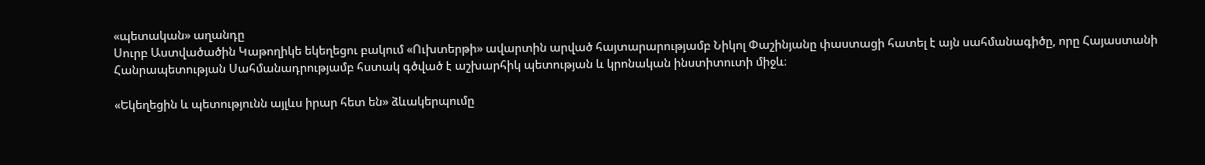«պետական» աղանդը
Սուրբ Աստվածածին Կաթողիկե եկեղեցու բակում «Ուխտերթի» ավարտին արված հայտարարությամբ Նիկոլ Փաշինյանը փաստացի հատել է այն սահմանագիծը, որը Հայաստանի Հանրապետության Սահմանադրությամբ հստակ գծված է աշխարհիկ պետության և կրոնական ինստիտուտի միջև։

«Եկեղեցին և պետությունն այլևս իրար հետ են» ձևակերպումը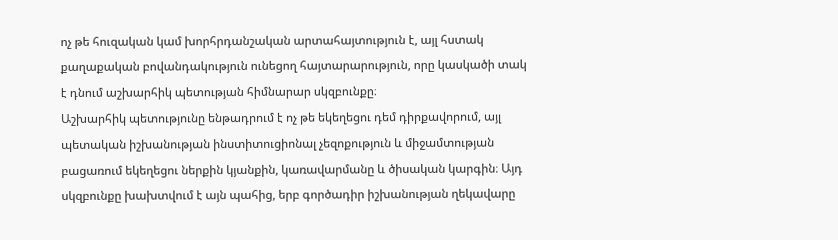ոչ թե հուզական կամ խորհրդանշական արտահայտություն է, այլ հստակ քաղաքական բովանդակություն ունեցող հայտարարություն, որը կասկածի տակ է դնում աշխարհիկ պետության հիմնարար սկզբունքը։
Աշխարհիկ պետությունը ենթադրում է ոչ թե եկեղեցու դեմ դիրքավորում, այլ պետական իշխանության ինստիտուցիոնալ չեզոքություն և միջամտության բացառում եկեղեցու ներքին կյանքին, կառավարմանը և ծիսական կարգին։ Այդ սկզբունքը խախտվում է այն պահից, երբ գործադիր իշխանության ղեկավարը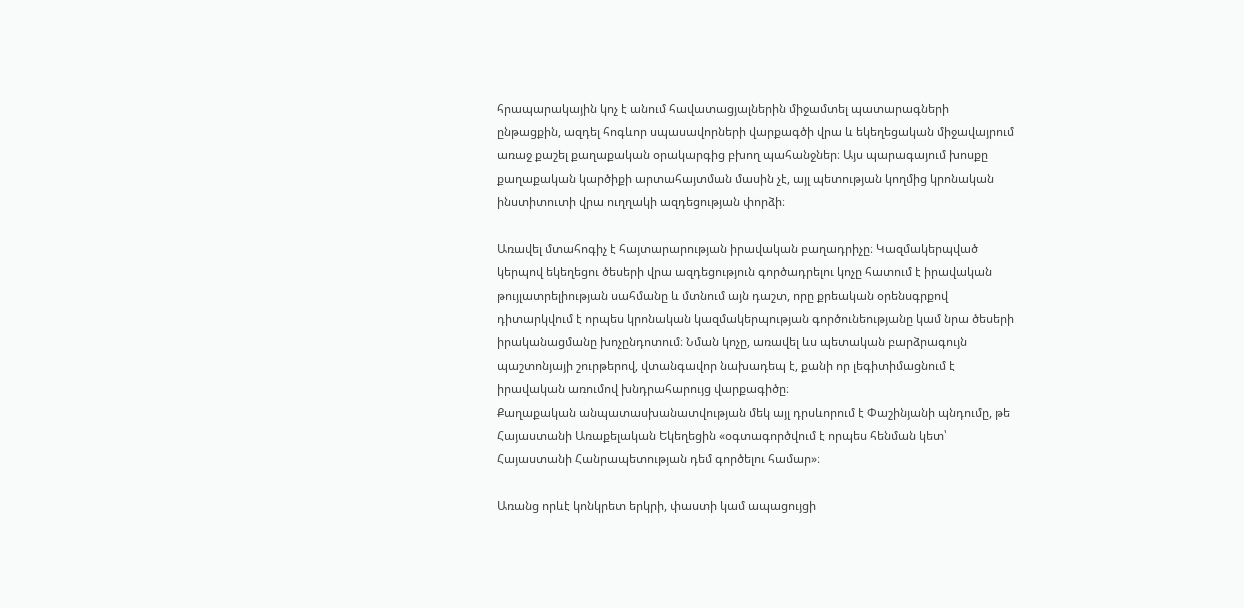հրապարակային կոչ է անում հավատացյալներին միջամտել պատարագների ընթացքին, ազդել հոգևոր սպասավորների վարքագծի վրա և եկեղեցական միջավայրում առաջ քաշել քաղաքական օրակարգից բխող պահանջներ։ Այս պարագայում խոսքը քաղաքական կարծիքի արտահայտման մասին չէ, այլ պետության կողմից կրոնական ինստիտուտի վրա ուղղակի ազդեցության փորձի։

Առավել մտահոգիչ է հայտարարության իրավական բաղադրիչը։ Կազմակերպված կերպով եկեղեցու ծեսերի վրա ազդեցություն գործադրելու կոչը հատում է իրավական թույլատրելիության սահմանը և մտնում այն դաշտ, որը քրեական օրենսգրքով դիտարկվում է որպես կրոնական կազմակերպության գործունեությանը կամ նրա ծեսերի իրականացմանը խոչընդոտում։ Նման կոչը, առավել ևս պետական բարձրագույն պաշտոնյայի շուրթերով, վտանգավոր նախադեպ է, քանի որ լեգիտիմացնում է իրավական առումով խնդրահարույց վարքագիծը։
Քաղաքական անպատասխանատվության մեկ այլ դրսևորում է Փաշինյանի պնդումը, թե Հայաստանի Առաքելական Եկեղեցին «օգտագործվում է որպես հենման կետ՝ Հայաստանի Հանրապետության դեմ գործելու համար»։

Առանց որևէ կոնկրետ երկրի, փաստի կամ ապացույցի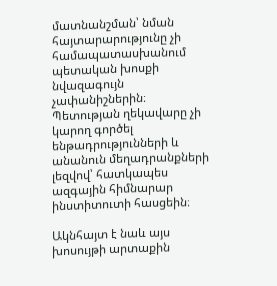մատնանշման՝ նման հայտարարությունը չի համապատասխանում պետական խոսքի նվազագույն չափանիշներին։ Պետության ղեկավարը չի կարող գործել ենթադրությունների և անանուն մեղադրանքների լեզվով՝ հատկապես ազգային հիմնարար ինստիտուտի հասցեին։

Ակնհայտ է նաև այս խոսույթի արտաքին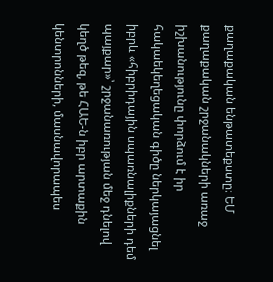քաղաքական ենթատեքստը։ ԵՄ քաղաքական շրջանակների առաջ իշխանությունը փորձում է իր հակաեկեղեցական գիծը ներկայացնել իբրև «հիբրիդային սպառնալիքների դեմ պայքար»՝ շրջանառության մեջ դնելով կեղծ թեզ, թե ՀԱԵ-ն իբր արտաքին կենտրոնների, մասնավորապես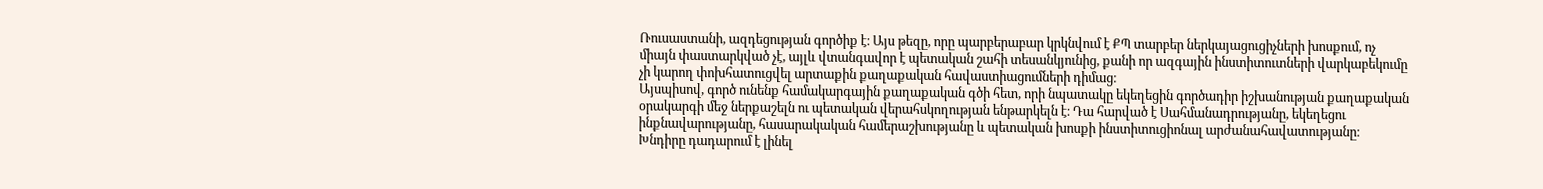Ռուսաստանի, ազդեցության գործիք է։ Այս թեզը, որը պարբերաբար կրկնվում է ՔՊ տարբեր ներկայացուցիչների խոսքում, ոչ միայն փաստարկված չէ, այլև վտանգավոր է պետական շահի տեսանկյունից, քանի որ ազգային ինստիտուտների վարկաբեկումը չի կարող փոխհատուցվել արտաքին քաղաքական հավաստիացումների դիմաց։
Այսպիսով, գործ ունենք համակարգային քաղաքական գծի հետ, որի նպատակը եկեղեցին գործադիր իշխանության քաղաքական օրակարգի մեջ ներքաշելն ու պետական վերահսկողության ենթարկելն է։ Դա հարված է Սահմանադրությանը, եկեղեցու ինքնավարությանը, հասարակական համերաշխությանը և պետական խոսքի ինստիտուցիոնալ արժանահավատությանը։
Խնդիրը դադարում է լինել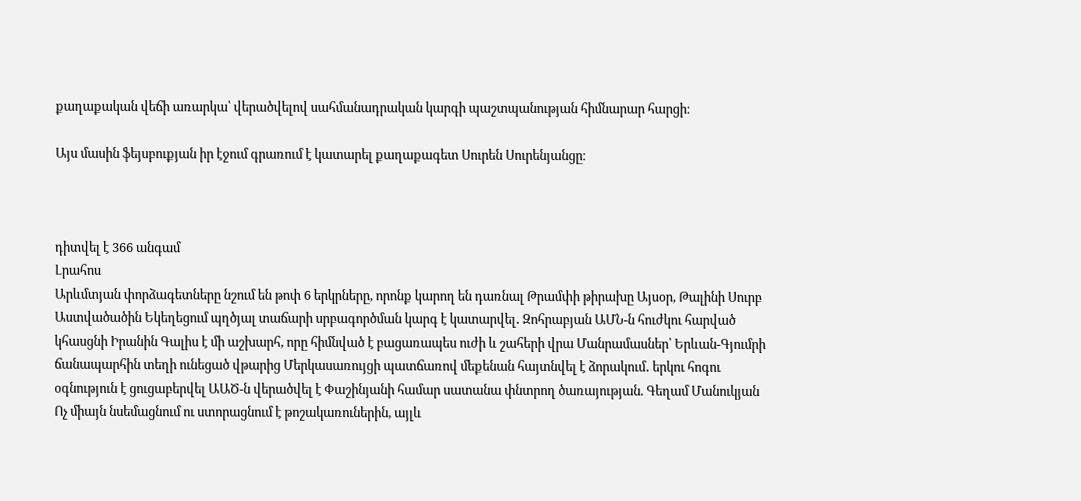քաղաքական վեճի առարկա՝ վերածվելով սահմանադրական կարգի պաշտպանության հիմնարար հարցի։

Այս մասին ֆեյսբուքյան իր էջում գրառում է կատարել քաղաքագետ Սուրեն Սուրենյանցը։



դիտվել է 366 անգամ
Լրահոս
Արևմտյան փորձագետները նշում են թոփ 6 երկրները, որոնք կարող են դառնալ Թրամփի թիրախը Այսօր, Թալինի Սուրբ Աստվածածին Եկեղեցում պղծյալ տաճարի սրբագործման կարգ է կատարվել․ Զոհրաբյան ԱՄՆ-ն հուժկու հարված կհասցնի Իրանին Գալիս է մի աշխարհ, որը հիմնված է բացառապես ուժի և շահերի վրա Մանրամասներ՝ Երևան-Գյումրի ճանապարհին տեղի ունեցած վթարից Մերկասառույցի պատճառով մեքենան հայտնվել է ձորակում․ երկու հոգու օգնություն է ցուցաբերվել ԱԱԾ-ն վերածվել է Փաշինյանի համար սատանա փնտրող ծառայության. Գեղամ Մանուկյան Ոչ միայն նսեմացնում ու ստորացնում է թոշակառուներին, այլև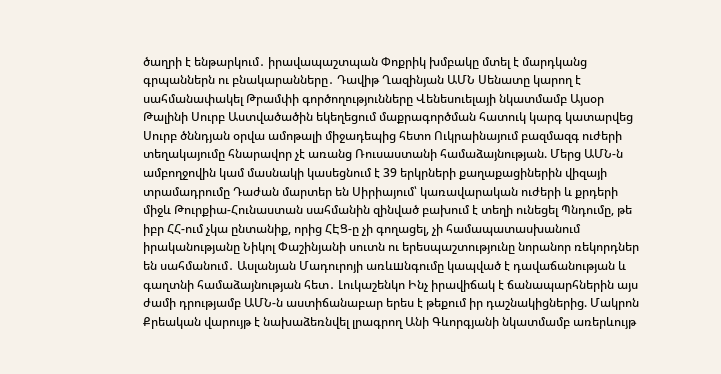ծաղրի է ենթարկում․ իրավապաշտպան Փոքրիկ խմբակը մտել է մարդկանց գրպաններն ու բնակարանները․ Դավիթ Ղազինյան ԱՄՆ Սենատը կարող է սահմանափակել Թրամփի գործողությունները Վենեսուելայի նկատմամբ Այսօր Թալինի Սուրբ Աստվածածին եկեղեցում մաքրագործման հատուկ կարգ կատարվեց Սուրբ ծննդյան օրվա ամոթալի միջադեպից հետո Ուկրաինայում բազմազգ ուժերի տեղակայումը հնարավոր չէ առանց Ռուսաստանի համաձայնության. Մերց ԱՄՆ-ն ամբողջովին կամ մասնակի կասեցնում է 39 երկրների քաղաքացիներին վիզայի տրամադրումը Դաժան մարտեր են Սիրիայում՝ կառավարական ուժերի և քրդերի միջև Թուրքիա-Հունաստան սահմանին զինված բախում է տեղի ունեցել Պնդումը, թե իբր ՀՀ-ում չկա ընտանիք, որից ՀԷՑ-ը չի գողացել, չի համապատասխանում իրականությանը Նիկոլ Փաշինյանի սուտն ու երեսպաշտությունը նորանոր ռեկորդներ են սահմանում․ Ասլանյան Մադուրոյի առևшնգումը կապված է դավաճանության և գաղտնի համաձայնության հետ․ Լուկաշենկո Ինչ իրավիճակ է ճանապարհներին այս ժամի դրությամբ ԱՄՆ-ն աստիճանաբար երես է թեքում իր դաշնակիցներից. Մակրոն Քրեական վարույթ է նախաձեռնվել լրագրող Անի Գևորգյանի նկատմամբ առերևույթ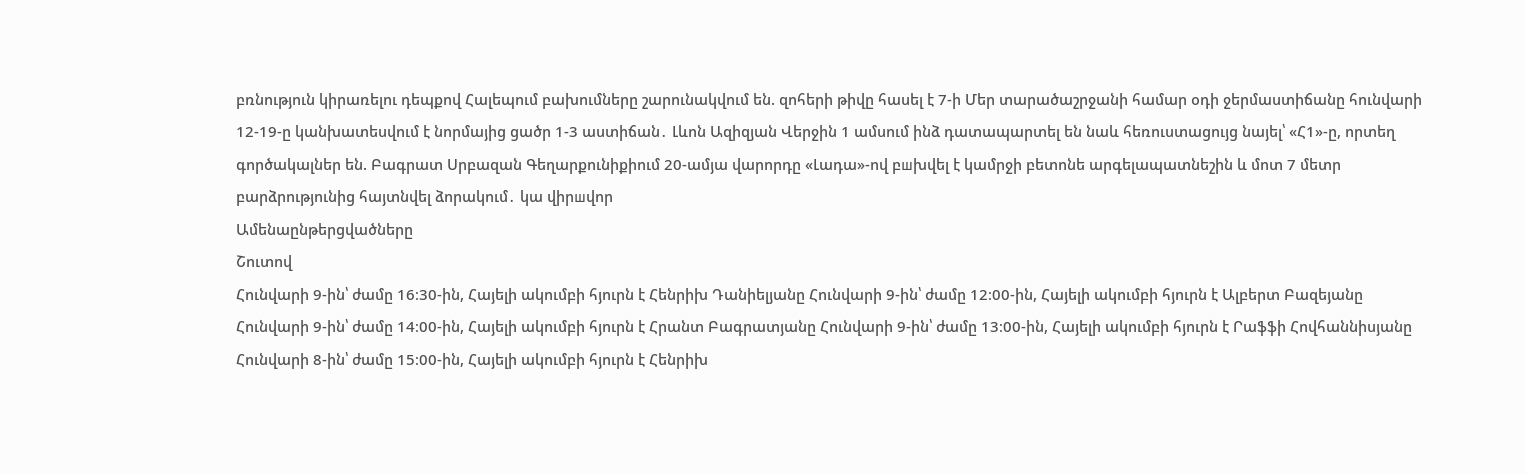բռնություն կիրառելու դեպքով Հալեպում բախումները շարունակվում են. զոհերի թիվը հասել է 7-ի Մեր տարածաշրջանի համար օդի ջերմաստիճանը հունվարի 12-19-ը կանխատեսվում է նորմայից ցածր 1-3 աստիճան․ Լևոն Ազիզյան Վերջին 1 ամսում ինձ դատապարտել են նաև հեռուստացույց նայել՝ «Հ1»-ը, որտեղ գործակալներ են. Բագրատ Սրբազան Գեղարքունիքիում 20-ամյա վարորդը «Լադա»-ով բшխվել է կամրջի բետոնե արգելապատնեշին և մոտ 7 մետր բարձրությունից հայտնվել ձորակում․ կա վիրшվոր
Ամենաընթերցվածները
Շուտով
Հունվարի 9-ին՝ ժամը 16։30-ին, Հայելի ակումբի հյուրն է Հենրիխ Դանիելյանը Հունվարի 9-ին՝ ժամը 12։00-ին, Հայելի ակումբի հյուրն է Ալբերտ Բազեյանը Հունվարի 9-ին՝ ժամը 14։00-ին, Հայելի ակումբի հյուրն է Հրանտ Բագրատյանը Հունվարի 9-ին՝ ժամը 13։00-ին, Հայելի ակումբի հյուրն է Րաֆֆի Հովհաննիսյանը Հունվարի 8-ին՝ ժամը 15։00-ին, Հայելի ակումբի հյուրն է Հենրիխ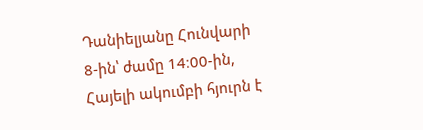Դանիելյանը Հունվարի 8-ին՝ ժամը 14։00-ին, Հայելի ակումբի հյուրն է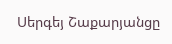Սերգեյ Շաքարյանցը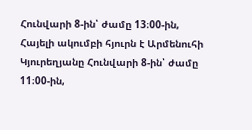Հունվարի 8-ին՝ ժամը 13։00-ին, Հայելի ակումբի հյուրն է Արմենուհի Կյուրեղյանը Հունվարի 8-ին՝ ժամը 11։00-ին,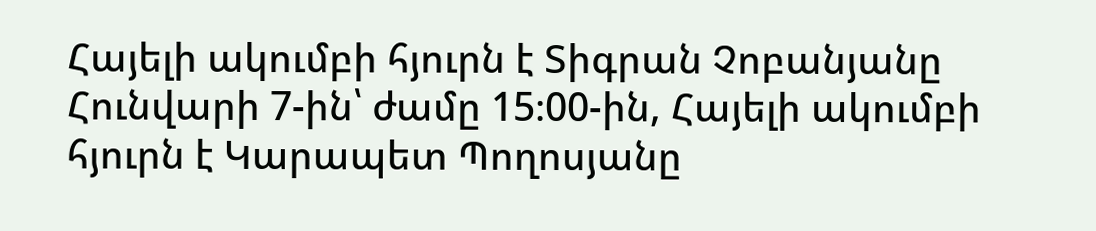Հայելի ակումբի հյուրն է Տիգրան Չոբանյանը Հունվարի 7-ին՝ ժամը 15։00-ին, Հայելի ակումբի հյուրն է Կարապետ Պողոսյանը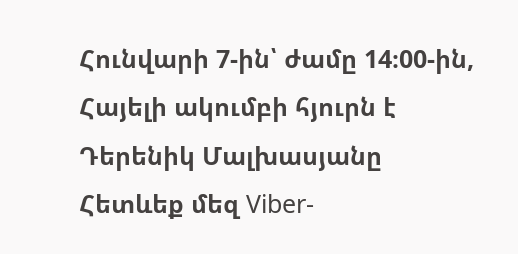Հունվարի 7-ին՝ ժամը 14։00-ին, Հայելի ակումբի հյուրն է Դերենիկ Մալխասյանը
Հետևեք մեզ Viber-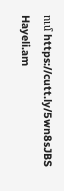ում https://cutt.ly/5wn8sJBS
Hayeli.am